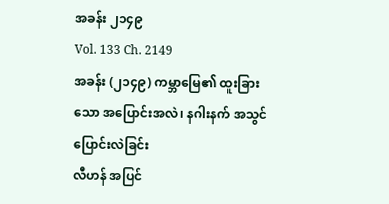အခန်း ၂၁၄၉
Vol. 133 Ch. 2149
အခန်း (၂၁၄၉) ကမ္ဘာမြေ၏ ထူးခြားသော အပြောင်းအလဲ၊ နဂါးနက် အသွင်ပြောင်းလဲခြင်း
လီဟန် အပြင်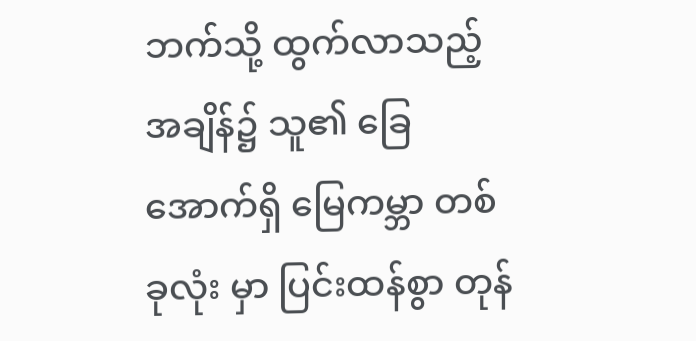ဘက်သို့ ထွက်လာသည့် အချိန်၌ သူ၏ ခြေအောက်ရှိ မြေကမ္ဘာ တစ်ခုလုံး မှာ ပြင်းထန်စွာ တုန်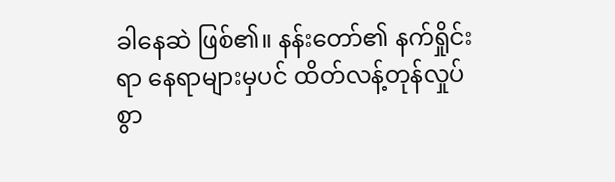ခါနေဆဲ ဖြစ်၏။ နန်းတော်၏ နက်ရှိုင်းရာ နေရာများမှပင် ထိတ်လန့်တုန်လှုပ်စွာ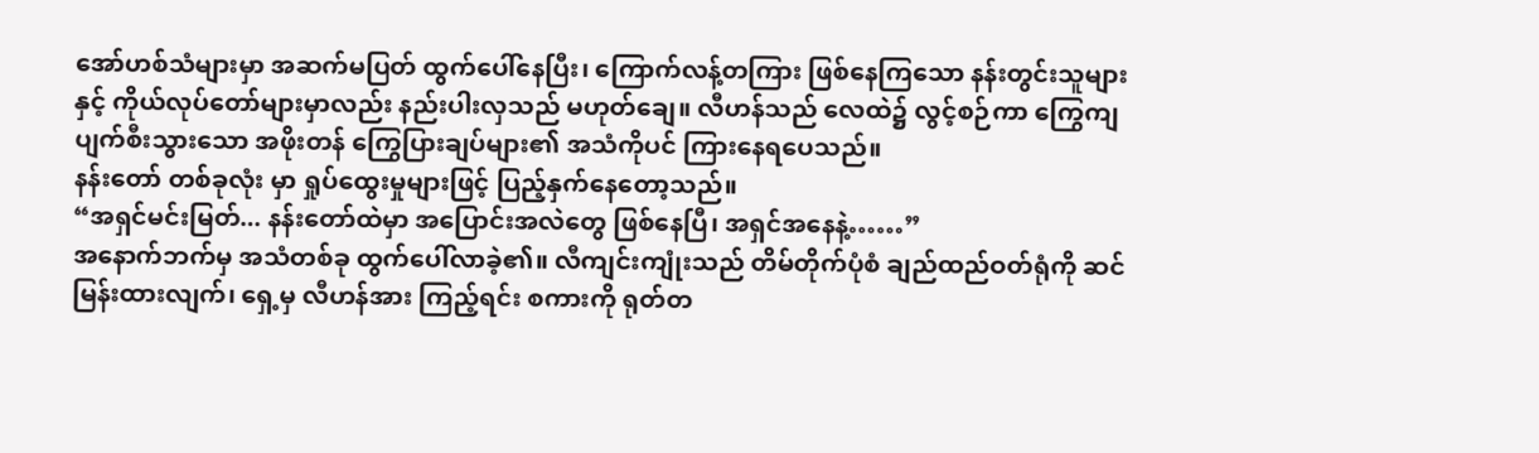အော်ဟစ်သံများမှာ အဆက်မပြတ် ထွက်ပေါ်နေပြီး၊ ကြောက်လန့်တကြား ဖြစ်နေကြသော နန်းတွင်းသူများနှင့် ကိုယ်လုပ်တော်များမှာလည်း နည်းပါးလှသည် မဟုတ်ချေ။ လီဟန်သည် လေထဲ၌ လွင့်စဉ်ကာ ကြွေကျပျက်စီးသွားသော အဖိုးတန် ကြွေပြားချပ်များ၏ အသံကိုပင် ကြားနေရပေသည်။
နန်းတော် တစ်ခုလုံး မှာ ရှုပ်ထွေးမှုများဖြင့် ပြည့်နှက်နေတော့သည်။
“အရှင်မင်းမြတ်... နန်းတော်ထဲမှာ အပြောင်းအလဲတွေ ဖြစ်နေပြီ၊ အရှင်အနေနဲ့……”
အနောက်ဘက်မှ အသံတစ်ခု ထွက်ပေါ်လာခဲ့၏။ လီကျင်းကျုံးသည် တိမ်တိုက်ပုံစံ ချည်ထည်ဝတ်ရုံကို ဆင်မြန်းထားလျက်၊ ရှေ့မှ လီဟန်အား ကြည့်ရင်း စကားကို ရုတ်တ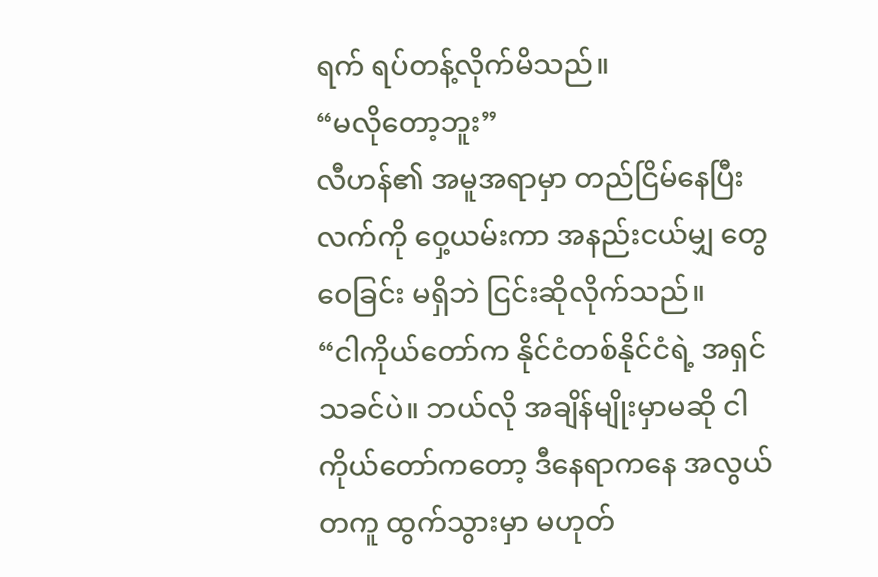ရက် ရပ်တန့်လိုက်မိသည်။
“မလိုတော့ဘူး”
လီဟန်၏ အမူအရာမှာ တည်ငြိမ်နေပြီး လက်ကို ဝှေ့ယမ်းကာ အနည်းငယ်မျှ တွေဝေခြင်း မရှိဘဲ ငြင်းဆိုလိုက်သည်။
“ငါကိုယ်တော်က နိုင်ငံတစ်နိုင်ငံရဲ့ အရှင်သခင်ပဲ။ ဘယ်လို အချိန်မျိုးမှာမဆို ငါကိုယ်တော်ကတော့ ဒီနေရာကနေ အလွယ်တကူ ထွက်သွားမှာ မဟုတ်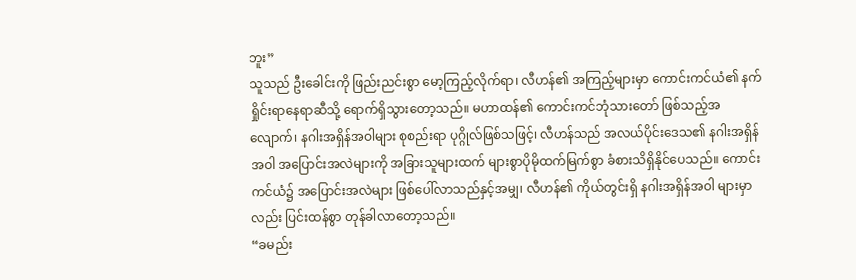ဘူး”
သူသည် ဦးခေါင်းကို ဖြည်းညင်းစွာ မော့ကြည့်လိုက်ရာ၊ လီဟန်၏ အကြည့်များမှာ ကောင်းကင်ယံ၏ နက်ရှိုင်းရာနေရာဆီသို့ ရောက်ရှိသွားတော့သည်။ မဟာထန်၏ ကောင်းကင်ဘုံသားတော် ဖြစ်သည့်အလျောက်၊ နဂါးအရှိန်အဝါများ စုစည်းရာ ပုဂ္ဂိုလ်ဖြစ်သဖြင့်၊ လီဟန်သည် အလယ်ပိုင်းဒေသ၏ နဂါးအရှိန်အဝါ အပြောင်းအလဲများကို အခြားသူများထက် များစွာပိုမိုထက်မြက်စွာ ခံစားသိရှိနိုင်ပေသည်။ ကောင်းကင်ယံ၌ အပြောင်းအလဲများ ဖြစ်ပေါ်လာသည်နှင့်အမျှ၊ လီဟန်၏ ကိုယ်တွင်းရှိ နဂါးအရှိန်အဝါ များမှာလည်း ပြင်းထန်စွာ တုန်ခါလာတော့သည်။
“ခမည်း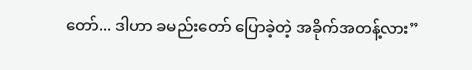တော်... ဒါဟာ ခမည်းတော် ပြောခဲ့တဲ့ အခိုက်အတန့်လား”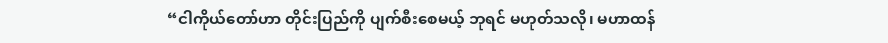“ငါကိုယ်တော်ဟာ တိုင်းပြည်ကို ပျက်စီးစေမယ့် ဘုရင် မဟုတ်သလို၊ မဟာထန်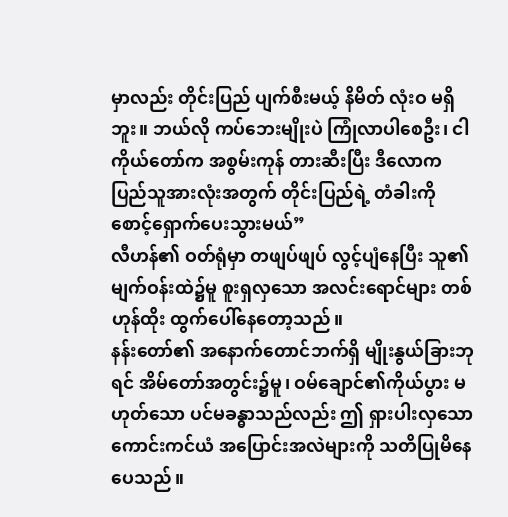မှာလည်း တိုင်းပြည် ပျက်စီးမယ့် နိမိတ် လုံးဝ မရှိဘူး။ ဘယ်လို ကပ်ဘေးမျိုးပဲ ကြုံလာပါစေဦး၊ ငါကိုယ်တော်က အစွမ်းကုန် တားဆီးပြီး ဒီလောက ပြည်သူအားလုံးအတွက် တိုင်းပြည်ရဲ့ တံခါးကို စောင့်ရှောက်ပေးသွားမယ်”
လီဟန်၏ ဝတ်ရုံမှာ တဖျပ်ဖျပ် လွင့်ပျံနေပြီး သူ၏မျက်ဝန်းထဲ၌မူ စူးရှလှသော အလင်းရောင်များ တစ်ဟုန်ထိုး ထွက်ပေါ်နေတော့သည်။
နန်းတော်၏ အနောက်တောင်ဘက်ရှိ မျိုးနွယ်ခြားဘုရင် အိမ်တော်အတွင်း၌မူ၊ ဝမ်ချောင်၏ကိုယ်ပွား မဟုတ်သော ပင်မခန္ဓာသည်လည်း ဤ ရှားပါးလှသော ကောင်းကင်ယံ အပြောင်းအလဲများကို သတိပြုမိနေပေသည်။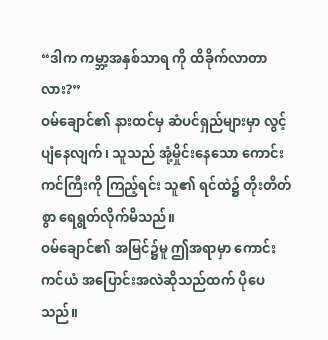“ဒါက ကမ္ဘာ့အနှစ်သာရ ကို ထိခိုက်လာတာလား?”
ဝမ်ချောင်၏ နားထင်မှ ဆံပင်ရှည်များမှာ လွင့်ပျံနေလျက်၊ သူသည် အုံ့မှိုင်းနေသော ကောင်းကင်ကြီးကို ကြည့်ရင်း သူ၏ ရင်ထဲ၌ တိုးတိတ်စွာ ရေရွတ်လိုက်မိသည်။
ဝမ်ချောင်၏ အမြင်၌မူ ဤအရာမှာ ကောင်းကင်ယံ အပြောင်းအလဲဆိုသည်ထက် ပိုပေသည်။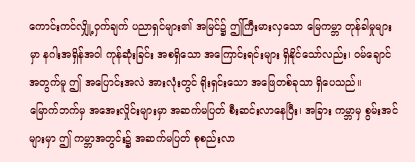ကောင်းကင်လျှို့ဝှက်ချက် ပညာရှင်များ၏ အမြင်၌ ဤကြီးမားလှသော မြေကမ္ဘာ တုန်ခါမှုများမှာ နဂါးအရှိန်အဝါ ကုန်ဆုံးခြင်း အစရှိသော အကြောင်းရင်းများ ရှိနိုင်သော်လည်း၊ ဝမ်ချောင်အတွက်မူ ဤ အပြောင်းအလဲ အားလုံးတွင် ရိုးရှင်းသော အဖြေတစ်ခုသာ ရှိပေသည်။
မြောက်ဘက်မှ အအေးလှိုင်းများမှာ အဆက်မပြတ် စီးဆင်းလာနေပြီး၊ အခြား ကမ္ဘာမှ စွမ်းအင်များမှာ ဤ ကမ္ဘာအတွင်း၌ အဆက်မပြတ် စုစည်းလာ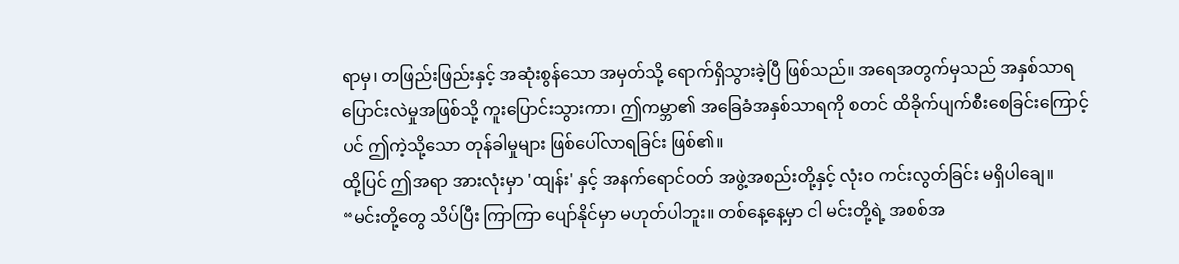ရာမှ၊ တဖြည်းဖြည်းနှင့် အဆုံးစွန်သော အမှတ်သို့ ရောက်ရှိသွားခဲ့ပြီ ဖြစ်သည်။ အရေအတွက်မှသည် အနှစ်သာရ ပြောင်းလဲမှုအဖြစ်သို့ ကူးပြောင်းသွားကာ၊ ဤကမ္ဘာ၏ အခြေခံအနှစ်သာရကို စတင် ထိခိုက်ပျက်စီးစေခြင်းကြောင့်ပင် ဤကဲ့သို့သော တုန်ခါမှုများ ဖြစ်ပေါ်လာရခြင်း ဖြစ်၏။
ထို့ပြင် ဤအရာ အားလုံးမှာ 'ထျန်း' နှင့် အနက်ရောင်ဝတ် အဖွဲ့အစည်းတို့နှင့် လုံးဝ ကင်းလွတ်ခြင်း မရှိပါချေ။
“မင်းတို့တွေ သိပ်ပြီး ကြာကြာ ပျော်နိုင်မှာ မဟုတ်ပါဘူး။ တစ်နေ့နေ့မှာ ငါ မင်းတို့ရဲ့ အစစ်အ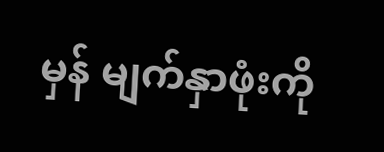မှန် မျက်နှာဖုံးကို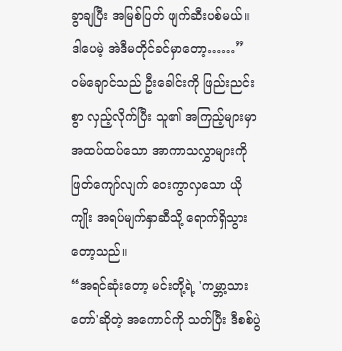ခွာချပြီး အမြစ်ပြတ် ဖျက်ဆီးပစ်မယ်။ ဒါပေမဲ့ အဲဒီမတိုင်ခင်မှာတော့……”
ဝမ်ချောင်သည် ဦးခေါင်းကို ဖြည်းညင်းစွာ လှည့်လိုက်ပြီး သူ၏ အကြည့်များမှာ အထပ်ထပ်သော အာကာသလွှာများကို ဖြတ်ကျော်လျက် ဝေးကွာလှသော ယိုကျိုး အရပ်မျက်နှာဆီသို့ ရောက်ရှိသွားတော့သည်။
“အရင်ဆုံးတော့ မင်းတို့ရဲ့ 'ကမ္ဘာ့သားတော်'ဆိုတဲ့ အကောင်ကို သတ်ပြီး ဒီစစ်ပွဲ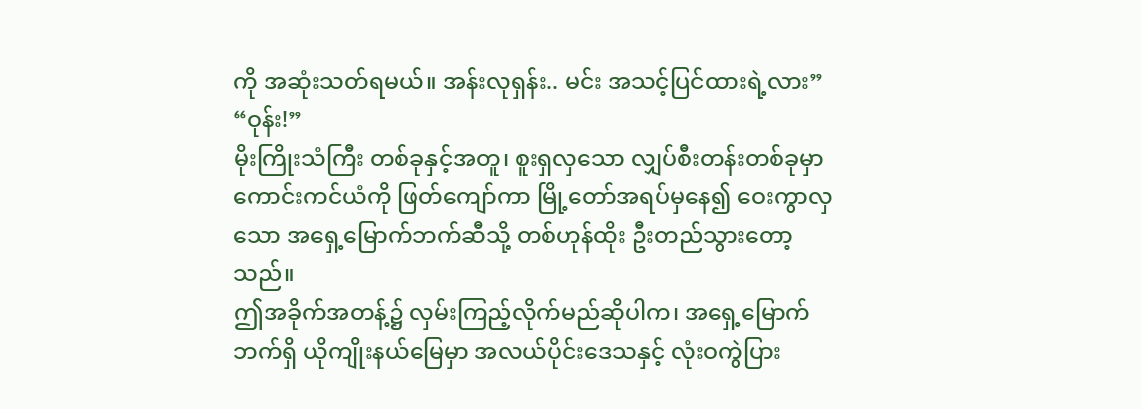ကို အဆုံးသတ်ရမယ်။ အန်းလုရှန်း.. မင်း အသင့်ပြင်ထားရဲ့လား”
“ဝုန်း!”
မိုးကြိုးသံကြီး တစ်ခုနှင့်အတူ၊ စူးရှလှသော လျှပ်စီးတန်းတစ်ခုမှာ ကောင်းကင်ယံကို ဖြတ်ကျော်ကာ မြို့တော်အရပ်မှနေ၍ ဝေးကွာလှသော အရှေ့မြောက်ဘက်ဆီသို့ တစ်ဟုန်ထိုး ဦးတည်သွားတော့သည်။
ဤအခိုက်အတန့်၌ လှမ်းကြည့်လိုက်မည်ဆိုပါက၊ အရှေ့မြောက်ဘက်ရှိ ယိုကျိုးနယ်မြေမှာ အလယ်ပိုင်းဒေသနှင့် လုံးဝကွဲပြား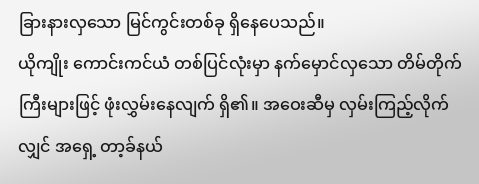ခြားနားလှသော မြင်ကွင်းတစ်ခု ရှိနေပေသည်။
ယိုကျိုး ကောင်းကင်ယံ တစ်ပြင်လုံးမှာ နက်မှောင်လှသော တိမ်တိုက်ကြီးများဖြင့် ဖုံးလွှမ်းနေလျက် ရှိ၏။ အဝေးဆီမှ လှမ်းကြည့်လိုက်လျှင် အရှေ့ တာ့ခ်နယ်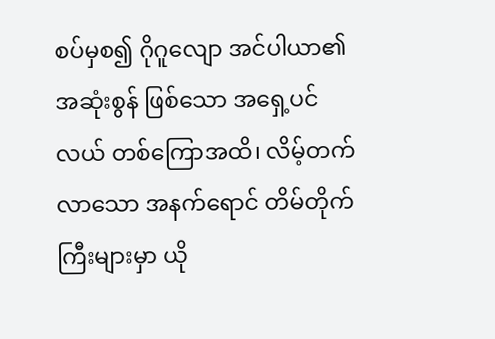စပ်မှစ၍ ဂိုဂူလျော အင်ပါယာ၏ အဆုံးစွန် ဖြစ်သော အရှေ့ပင်လယ် တစ်ကြောအထိ၊ လိမ့်တက်လာသော အနက်ရောင် တိမ်တိုက်ကြီးများမှာ ယို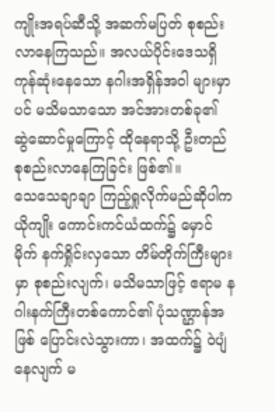ကျိုးအရပ်ဆီသို့ အဆက်မပြတ် စုစည်းလာနေကြသည်။ အလယ်ပိုင်းဒေသရှိ ကုန်ဆုံးနေသော နဂါးအရှိန်အဝါ များမှာပင် မသိမသာသော အင်အားတစ်ခု၏ ဆွဲဆောင်မှုကြောင့် ထိုနေရာသို့ ဦးတည် စုစည်းလာနေကြခြင်း ဖြစ်၏။
သေသေချာချာ ကြည့်ရှုလိုက်မည်ဆိုပါက ယိုကျိုး ကောင်းကင်ယံထက်၌ မှောင်မိုက် နက်ရှိုင်းလှသော တိမ်တိုက်ကြီးများမှာ စုစည်းလျက်၊ မသိမသာဖြင့် ဧရာမ နဂါးနက်ကြီးတစ်ကောင်၏ ပုံသဏ္ဌာန်အဖြစ် ပြောင်းလဲသွားကာ၊ အထက်၌ ဝဲပျံနေလျက် မ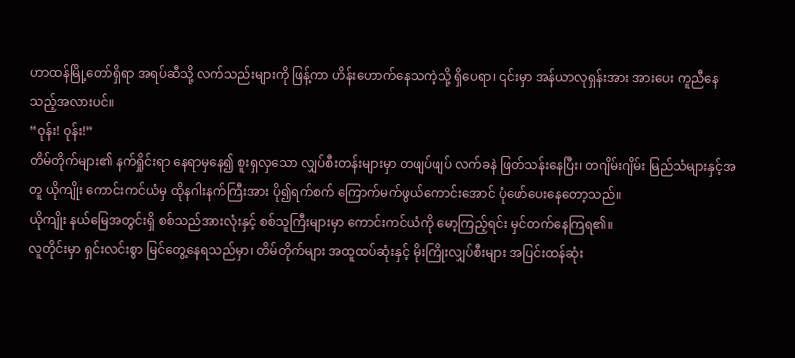ဟာထန်မြို့တော်ရှိရာ အရပ်ဆီသို့ လက်သည်းများကို ဖြန့်ကာ ဟိန်းဟောက်နေသကဲ့သို့ ရှိပေရာ၊ ၎င်းမှာ အန်ယာလုရှန်းအား အားပေး ကူညီနေသည့်အလားပင်။
“ဝုန်း! ဝုန်း!”
တိမ်တိုက်များ၏ နက်ရှိုင်းရာ နေရာမှနေ၍ စူးရှလှသော လျှပ်စီးတန်းများမှာ တဖျပ်ဖျပ် လက်ခနဲ ဖြတ်သန်းနေပြီး၊ တဂျိမ်းဂျိမ်း မြည်သံများနှင့်အတူ ယိုကျိုး ကောင်းကင်ယံမှ ထိုနဂါးနက်ကြီးအား ပို၍ရက်စက် ကြောက်မက်ဖွယ်ကောင်းအောင် ပုံဖော်ပေးနေတော့သည်။
ယိုကျိုး နယ်မြေအတွင်းရှိ စစ်သည်အားလုံးနှင့် စစ်သူကြီးများမှာ ကောင်းကင်ယံကို မော့ကြည့်ရင်း မှင်တက်နေကြရ၏။
လူတိုင်းမှာ ရှင်းလင်းစွာ မြင်တွေ့နေရသည်မှာ၊ တိမ်တိုက်များ အထူထပ်ဆုံးနှင့် မိုးကြိုးလျှပ်စီးများ အပြင်းထန်ဆုံး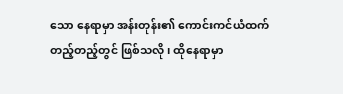သော နေရာမှာ အန်းတုန်း၏ ကောင်းကင်ယံထက် တည့်တည့်တွင် ဖြစ်သလို၊ ထိုနေရာမှာ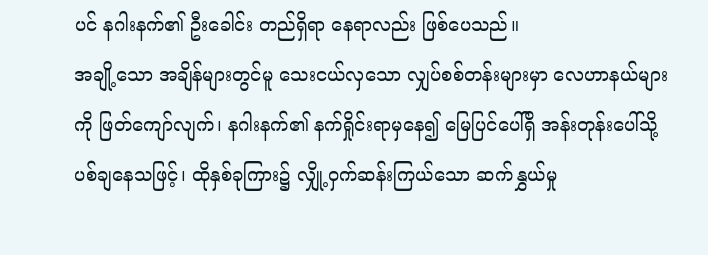ပင် နဂါးနက်၏ ဦးခေါင်း တည်ရှိရာ နေရာလည်း ဖြစ်ပေသည်။
အချို့သော အချိန်များတွင်မူ သေးငယ်လှသော လျှပ်စစ်တန်းများမှာ လေဟာနယ်များကို ဖြတ်ကျော်လျက်၊ နဂါးနက်၏ နက်ရှိုင်းရာမှနေ၍ မြေပြင်ပေါ်ရှိ အန်းတုန်းပေါ်သို့ ပစ်ချနေသဖြင့်၊ ထိုနှစ်ခုကြား၌ လျှို့ဝှက်ဆန်းကြယ်သော ဆက်နွှယ်မှု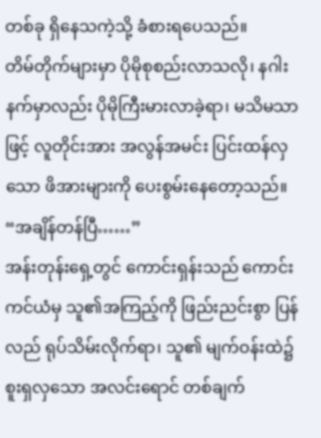တစ်ခု ရှိနေသကဲ့သို့ ခံစားရပေသည်။
တိမ်တိုက်များမှာ ပိုမိုစုစည်းလာသလို၊ နဂါးနက်မှာလည်း ပိုမိုကြီးမားလာခဲ့ရာ၊ မသိမသာဖြင့် လူတိုင်းအား အလွန်အမင်း ပြင်းထန်လှသော ဖိအားများကို ပေးစွမ်းနေတော့သည်။
“အချိန်တန်ပြီ……”
အန်းတုန်းရှေ့တွင် ကောင်းရှန်းသည် ကောင်းကင်ယံမှ သူ၏အကြည့်ကို ဖြည်းညင်းစွာ ပြန်လည် ရုပ်သိမ်းလိုက်ရာ၊ သူ၏ မျက်ဝန်းထဲ၌ စူးရှလှသော အလင်းရောင် တစ်ချက်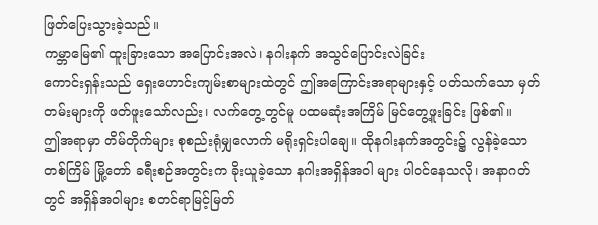ဖြတ်ပြေးသွားခဲ့သည်။
ကမ္ဘာမြေ၏ ထူးခြားသော အပြောင်းအလဲ၊ နဂါးနက် အသွင်ပြောင်းလဲခြင်း
ကောင်းရှန်းသည် ရှေးဟောင်းကျမ်းစာများထဲတွင် ဤအကြောင်းအရာများနှင့် ပတ်သက်သော မှတ်တမ်းများကို ဖတ်ဖူးသော်လည်း၊ လက်တွေ့တွင်မူ ပထမဆုံးအကြိမ် မြင်တွေ့ဖူးခြင်း ဖြစ်၏။
ဤအရာမှာ တိမ်တိုက်များ စုစည်းရုံမျှလောက် မရိုးရှင်းပါချေ။ ထိုနဂါးနက်အတွင်း၌ လွန်ခဲ့သော တစ်ကြိမ် မြို့တော် ခရီးစဉ်အတွင်းက ခိုးယူခဲ့သော နဂါးအရှိန်အဝါ များ ပါဝင်နေသလို၊ အနာဂတ်တွင် အရှိန်အဝါများ စတင်ရာမြင့်မြတ်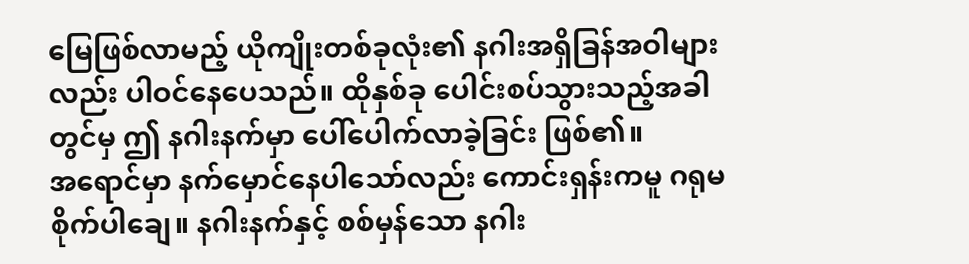မြေဖြစ်လာမည့် ယိုကျိုးတစ်ခုလုံး၏ နဂါးအရှိခြန်အဝါများလည်း ပါဝင်နေပေသည်။ ထိုနှစ်ခု ပေါင်းစပ်သွားသည့်အခါတွင်မှ ဤ နဂါးနက်မှာ ပေါ်ပေါက်လာခဲ့ခြင်း ဖြစ်၏။
အရောင်မှာ နက်မှောင်နေပါသော်လည်း ကောင်းရှန်းကမူ ဂရုမစိုက်ပါချေ။ နဂါးနက်နှင့် စစ်မှန်သော နဂါး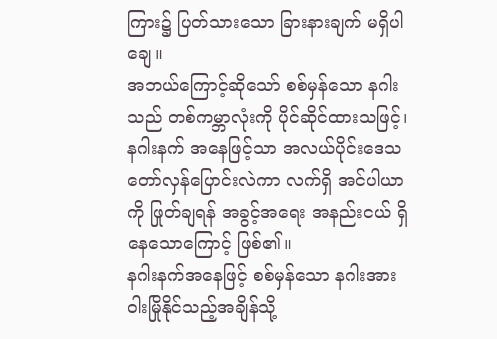ကြား၌ ပြတ်သားသော ခြားနားချက် မရှိပါချေ။
အဘယ်ကြောင့်ဆိုသော် စစ်မှန်သော နဂါးသည် တစ်ကမ္ဘာလုံးကို ပိုင်ဆိုင်ထားသဖြင့်၊ နဂါးနက် အနေဖြင့်သာ အလယ်ပိုင်းဒေသ တော်လှန်ပြောင်းလဲကာ လက်ရှိ အင်ပါယာကို ဖြုတ်ချရန် အခွင့်အရေး အနည်းငယ် ရှိနေသောကြောင့် ဖြစ်၏။
နဂါးနက်အနေဖြင့် စစ်မှန်သော နဂါးအား ဝါးမြိုနိုင်သည့်အချိန်သို့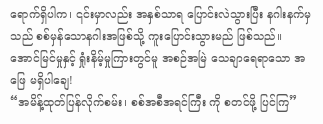ရောက်ရှိပါက၊ ၎င်းမှာလည်း အနှစ်သာရ ပြောင်းလဲသွားပြီး နဂါးနက်မှသည် စစ်မှန်သောနဂါးအဖြစ်သို့ ကူးပြောင်းသွားမည် ဖြစ်သည်။
အောင်မြင်မှုနှင့် ရှုံးနိမ့်မှုကြားတွင်မူ အစဉ်အမြဲ သေချာရေရာသော အဖြေ မရှိပါချေ!
“အမိန့်ထုတ်ပြန်လိုက်စမ်း၊ စစ်အစီအရင်ကြီး ကို စတင်ဖို့ ပြင်ကြ”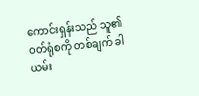ကောင်းရှန်းသည် သူ၏ ဝတ်ရုံစကို တစ်ချက် ခါယမ်း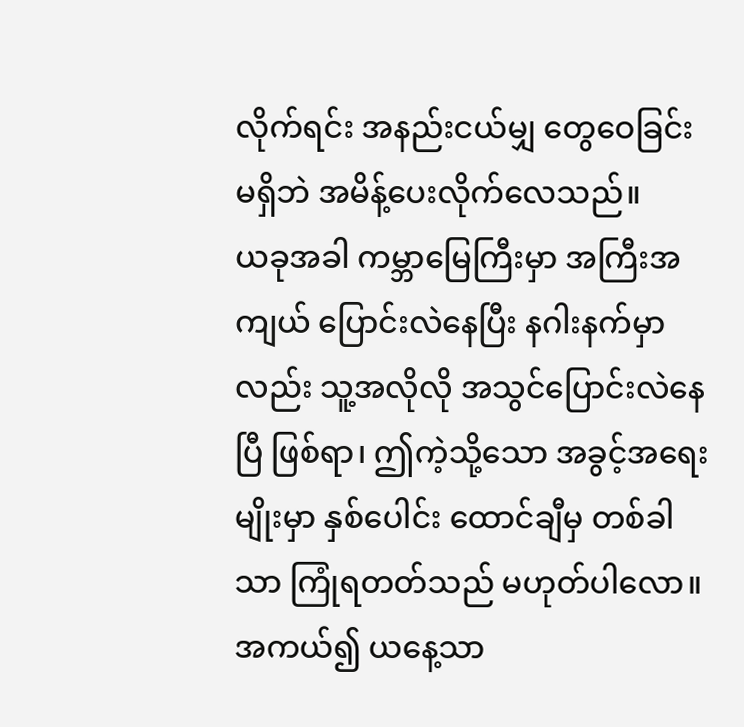လိုက်ရင်း အနည်းငယ်မျှ တွေဝေခြင်း မရှိဘဲ အမိန့်ပေးလိုက်လေသည်။
ယခုအခါ ကမ္ဘာမြေကြီးမှာ အကြီးအကျယ် ပြောင်းလဲနေပြီး နဂါးနက်မှာလည်း သူ့အလိုလို အသွင်ပြောင်းလဲနေပြီ ဖြစ်ရာ၊ ဤကဲ့သို့သော အခွင့်အရေးမျိုးမှာ နှစ်ပေါင်း ထောင်ချီမှ တစ်ခါသာ ကြုံရတတ်သည် မဟုတ်ပါလော။ အကယ်၍ ယနေ့သာ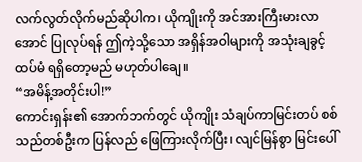လက်လွတ်လိုက်မည်ဆိုပါက၊ ယိုကျိုးကို အင်အားကြီးမားလာအောင် ပြုလုပ်ရန် ဤကဲ့သို့သော အရှိန်အဝါများကို အသုံးချခွင့် ထပ်မံ ရရှိတော့မည် မဟုတ်ပါချေ။
“အမိန့်အတိုင်းပါ!”
ကောင်းရှန်း၏ အောက်ဘက်တွင် ယိုကျိုး သံချပ်ကာမြင်းတပ် စစ်သည်တစ်ဦးက ပြန်လည် ဖြေကြားလိုက်ပြီး၊ လျင်မြန်စွာ မြင်းပေါ်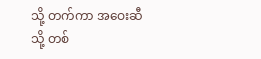သို့ တက်ကာ အဝေးဆီသို့ တစ်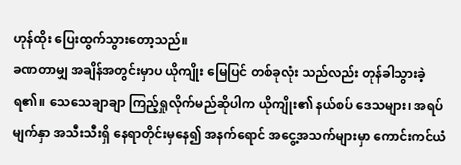ဟုန်ထိုး ပြေးထွက်သွားတော့သည်။
ခဏတာမျှ အချိန်အတွင်းမှာပ ယိုကျိုး မြေပြင် တစ်ခုလုံး သည်လည်း တုန်ခါသွားခဲ့ရ၏။ သေသေချာချာ ကြည့်ရှုလိုက်မည်ဆိုပါက ယိုကျိုး၏ နယ်စပ် ဒေသများ၊ အရပ်မျက်နှာ အသီးသီးရှိ နေရာတိုင်းမှနေ၍ အနက်ရောင် အငွေ့အသက်များမှာ ကောင်းကင်ယံ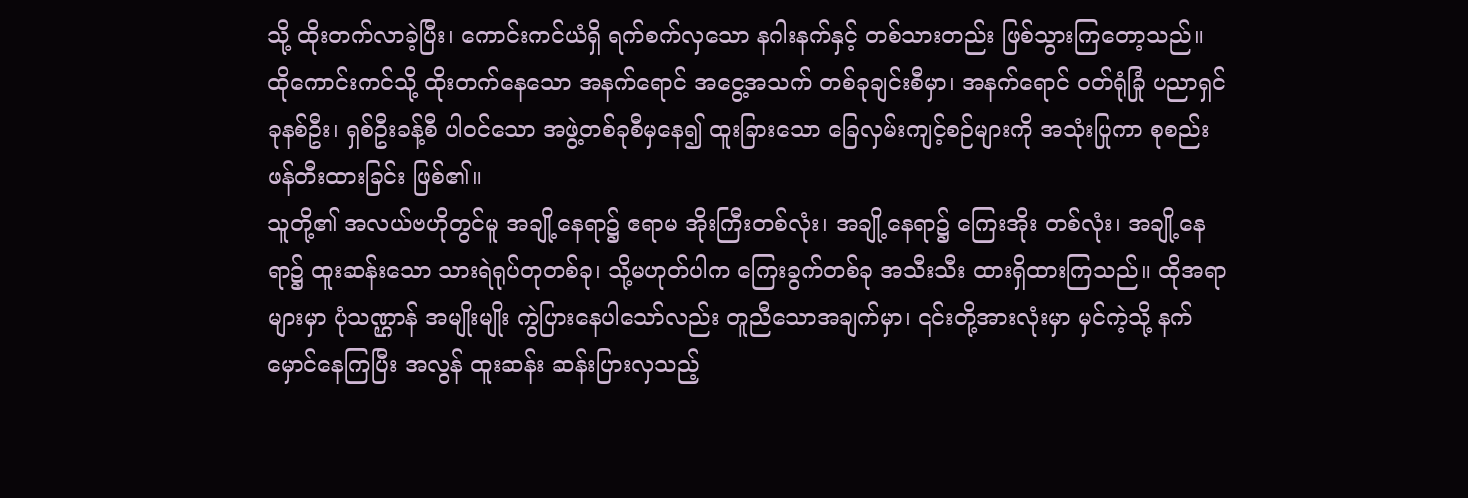သို့ ထိုးတက်လာခဲ့ပြီး၊ ကောင်းကင်ယံရှိ ရက်စက်လှသော နဂါးနက်နှင့် တစ်သားတည်း ဖြစ်သွားကြတော့သည်။
ထိုကောင်းကင်သို့ ထိုးတက်နေသော အနက်ရောင် အငွေ့အသက် တစ်ခုချင်းစီမှာ၊ အနက်ရောင် ဝတ်ရုံခြုံ ပညာရှင် ခုနစ်ဦး၊ ရှစ်ဦးခန့်စီ ပါဝင်သော အဖွဲ့တစ်ခုစီမှနေ၍ ထူးခြားသော ခြေလှမ်းကျင့်စဉ်များကို အသုံးပြုကာ စုစည်း ဖန်တီးထားခြင်း ဖြစ်၏။
သူတို့၏ အလယ်ဗဟိုတွင်မူ အချို့နေရာ၌ ဧရာမ အိုးကြီးတစ်လုံး၊ အချို့နေရာ၌ ကြေးအိုး တစ်လုံး၊ အချို့နေရာ၌ ထူးဆန်းသော သားရဲရုပ်တုတစ်ခု၊ သို့မဟုတ်ပါက ကြေးခွက်တစ်ခု အသီးသီး ထားရှိထားကြသည်။ ထိုအရာများမှာ ပုံသဏ္ဌာန် အမျိုးမျိုး ကွဲပြားနေပါသော်လည်း တူညီသောအချက်မှာ၊ ၎င်းတို့အားလုံးမှာ မှင်ကဲ့သို့ နက်မှောင်နေကြပြီး အလွန် ထူးဆန်း ဆန်းပြားလှသည့်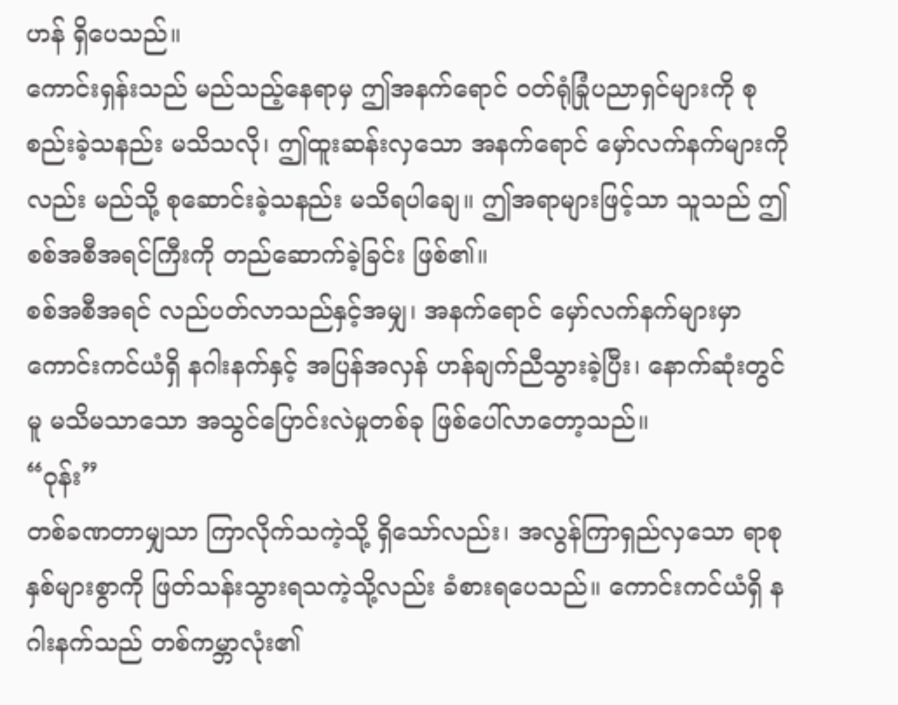ဟန် ရှိပေသည်။
ကောင်းရှန်းသည် မည်သည့်နေရာမှ ဤအနက်ရောင် ဝတ်ရုံခြုံပညာရှင်များကို စုစည်းခဲ့သနည်း မသိသလို၊ ဤထူးဆန်းလှသော အနက်ရောင် မှော်လက်နက်များကိုလည်း မည်သို့ စုဆောင်းခဲ့သနည်း မသိရပါချေ။ ဤအရာများဖြင့်သာ သူသည် ဤစစ်အစီအရင်ကြီးကို တည်ဆောက်ခဲ့ခြင်း ဖြစ်၏။
စစ်အစီအရင် လည်ပတ်လာသည်နှင့်အမျှ၊ အနက်ရောင် မှော်လက်နက်များမှာ ကောင်းကင်ယံရှိ နဂါးနက်နှင့် အပြန်အလှန် ဟန်ချက်ညီသွားခဲ့ပြီး၊ နောက်ဆုံးတွင်မူ မသိမသာသော အသွင်ပြောင်းလဲမှုတစ်ခု ဖြစ်ပေါ်လာတော့သည်။
“ဝုန်း”
တစ်ခဏတာမျှသာ ကြာလိုက်သကဲ့သို့ ရှိသော်လည်း၊ အလွန်ကြာရှည်လှသော ရာစုနှစ်များစွာကို ဖြတ်သန်းသွားရသကဲ့သို့လည်း ခံစားရပေသည်။ ကောင်းကင်ယံရှိ နဂါးနက်သည် တစ်ကမ္ဘာလုံး၏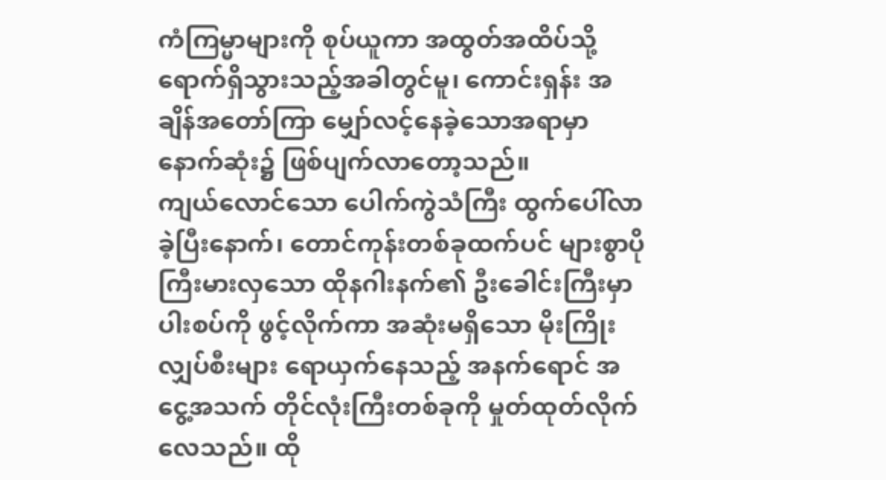ကံကြမ္မာများကို စုပ်ယူကာ အထွတ်အထိပ်သို့ ရောက်ရှိသွားသည့်အခါတွင်မူ၊ ကောင်းရှန်း အချိန်အတော်ကြာ မျှော်လင့်နေခဲ့သောအရာမှာ နောက်ဆုံး၌ ဖြစ်ပျက်လာတော့သည်။
ကျယ်လောင်သော ပေါက်ကွဲသံကြီး ထွက်ပေါ်လာခဲ့ပြီးနောက်၊ တောင်ကုန်းတစ်ခုထက်ပင် များစွာပိုကြီးမားလှသော ထိုနဂါးနက်၏ ဦးခေါင်းကြီးမှာ ပါးစပ်ကို ဖွင့်လိုက်ကာ အဆုံးမရှိသော မိုးကြိုးလျှပ်စီးများ ရောယှက်နေသည့် အနက်ရောင် အငွေ့အသက် တိုင်လုံးကြီးတစ်ခုကို မှုတ်ထုတ်လိုက်လေသည်။ ထို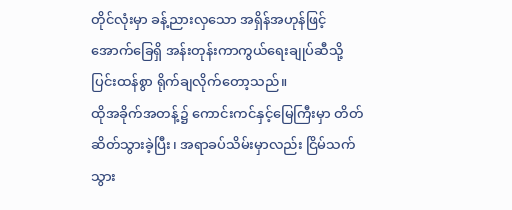တိုင်လုံးမှာ ခန့်ညားလှသော အရှိန်အဟုန်ဖြင့် အောက်ခြေရှိ အန်းတုန်းကာကွယ်ရေးချုပ်ဆီသို့ ပြင်းထန်စွာ ရိုက်ချလိုက်တော့သည်။
ထိုအခိုက်အတန့်၌ ကောင်းကင်နှင့်မြေကြီးမှာ တိတ်ဆိတ်သွားခဲ့ပြီး၊ အရာခပ်သိမ်းမှာလည်း ငြိမ်သက်သွား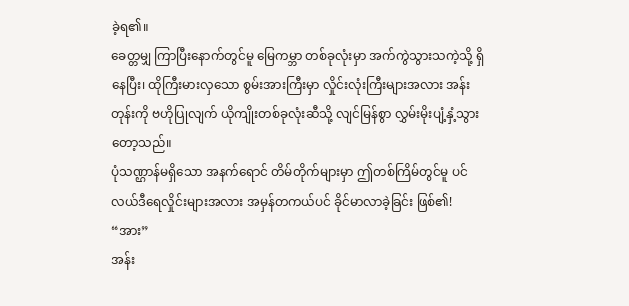ခဲ့ရ၏။
ခေတ္တမျှ ကြာပြီးနောက်တွင်မူ မြေကမ္ဘာ တစ်ခုလုံးမှာ အက်ကွဲသွားသကဲ့သို့ ရှိနေပြီး၊ ထိုကြီးမားလှသော စွမ်းအားကြီးမှာ လှိုင်းလုံးကြီးများအလား အန်းတုန်းကို ဗဟိုပြုလျက် ယိုကျိုးတစ်ခုလုံးဆီသို့ လျင်မြန်စွာ လွှမ်းမိုးပျံ့နှံ့သွားတော့သည်။
ပုံသဏ္ဌာန်မရှိသော အနက်ရောင် တိမ်တိုက်များမှာ ဤတစ်ကြိမ်တွင်မူ ပင်လယ်ဒီရေလှိုင်းများအလား အမှန်တကယ်ပင် ခိုင်မာလာခဲ့ခြင်း ဖြစ်၏!
“အား”
အန်း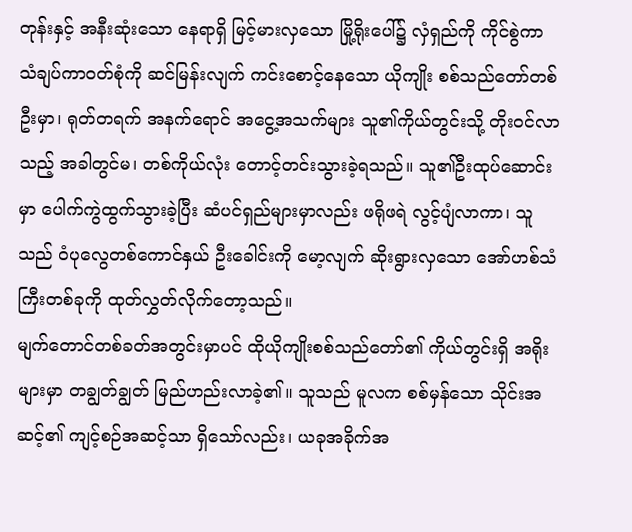တုန်းနှင့် အနီးဆုံးသော နေရာရှိ မြင့်မားလှသော မြို့ရိုးပေါ်၌ လှံရှည်ကို ကိုင်စွဲကာ သံချပ်ကာဝတ်စုံကို ဆင်မြန်းလျက် ကင်းစောင့်နေသော ယိုကျိုး စစ်သည်တော်တစ်ဦးမှာ၊ ရုတ်တရက် အနက်ရောင် အငွေ့အသက်များ သူ၏ကိုယ်တွင်းသို့ တိုးဝင်လာသည့် အခါတွင်မ၊ တစ်ကိုယ်လုံး တောင့်တင်းသွားခဲ့ရသည်။ သူ၏ဦးထုပ်ဆောင်းမှာ ပေါက်ကွဲထွက်သွားခဲ့ပြီး ဆံပင်ရှည်များမှာလည်း ဖရိုဖရဲ လွင့်ပျံလာကာ၊ သူသည် ဝံပုလွေတစ်ကောင်နှယ် ဦးခေါင်းကို မော့လျက် ဆိုးရွားလှသော အော်ဟစ်သံကြီးတစ်ခုကို ထုတ်လွှတ်လိုက်တော့သည်။
မျက်တောင်တစ်ခတ်အတွင်းမှာပင် ထိုယိုကျိုးစစ်သည်တော်၏ ကိုယ်တွင်းရှိ အရိုးများမှာ တချွတ်ချွတ် မြည်ဟည်းလာခဲ့၏။ သူသည် မူလက စစ်မှန်သော သိုင်းအဆင့်၏ ကျင့်စဉ်အဆင့်သာ ရှိသော်လည်း၊ ယခုအခိုက်အ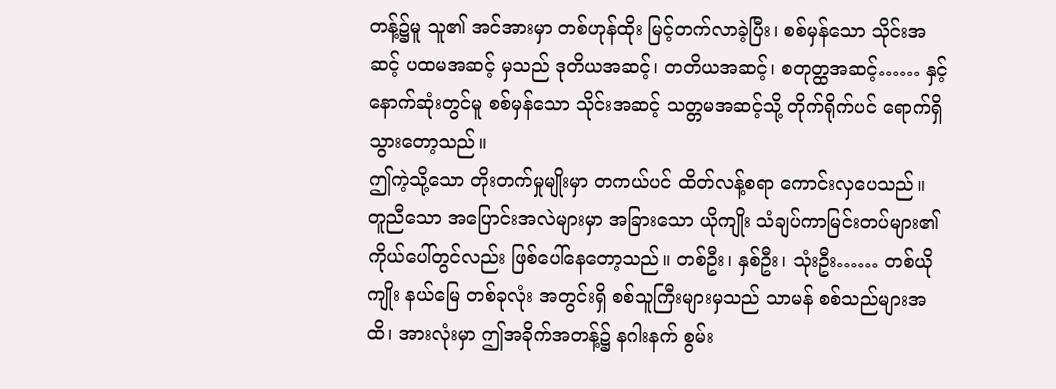တန့်၌မူ သူ၏ အင်အားမှာ တစ်ဟုန်ထိုး မြင့်တက်လာခဲ့ပြီး၊ စစ်မှန်သော သိုင်းအဆင့် ပထမအဆင့် မှသည် ဒုတိယအဆင့်၊ တတိယအဆင့်၊ စတုတ္ထအဆင့်…… နှင့် နောက်ဆုံးတွင်မူ စစ်မှန်သော သိုင်းအဆင့် သတ္တမအဆင့်သို့ တိုက်ရိုက်ပင် ရောက်ရှိသွားတော့သည်။
ဤကဲ့သို့သော တိုးတက်မှုမျိုးမှာ တကယ်ပင် ထိတ်လန့်စရာ ကောင်းလှပေသည်။
တူညီသော အပြောင်းအလဲများမှာ အခြားသော ယိုကျိုး သံချပ်ကာမြင်းတပ်များ၏ ကိုယ်ပေါ်တွင်လည်း ဖြစ်ပေါ်နေတော့သည်။ တစ်ဦး၊ နှစ်ဦး၊ သုံးဦး…… တစ်ယိုကျိုး နယ်မြေ တစ်ခုလုံး အတွင်းရှိ စစ်သူကြီးများမှသည် သာမန် စစ်သည်များအထိ၊ အားလုံးမှာ ဤအခိုက်အတန့်၌ နဂါးနက် စွမ်း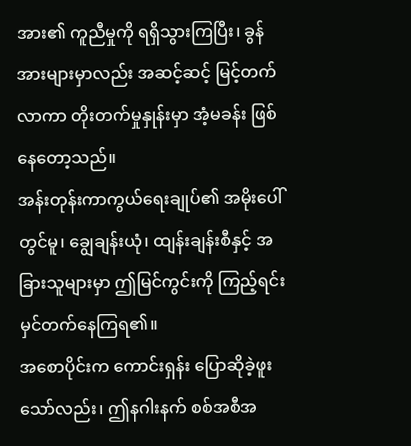အား၏ ကူညီမှုကို ရရှိသွားကြပြီး၊ ခွန်အားများမှာလည်း အဆင့်ဆင့် မြင့်တက်လာကာ တိုးတက်မှုနှုန်းမှာ အံ့မခန်း ဖြစ်နေတော့သည်။
အန်းတုန်းကာကွယ်ရေးချုပ်၏ အမိုးပေါ်တွင်မူ၊ ချွေချန်းယုံ၊ ထျန်းချန်းစီနှင့် အခြားသူများမှာ ဤမြင်ကွင်းကို ကြည့်ရင်း မှင်တက်နေကြရ၏။
အစောပိုင်းက ကောင်းရှန်း ပြောဆိုခဲ့ဖူးသော်လည်း၊ ဤနဂါးနက် စစ်အစီအ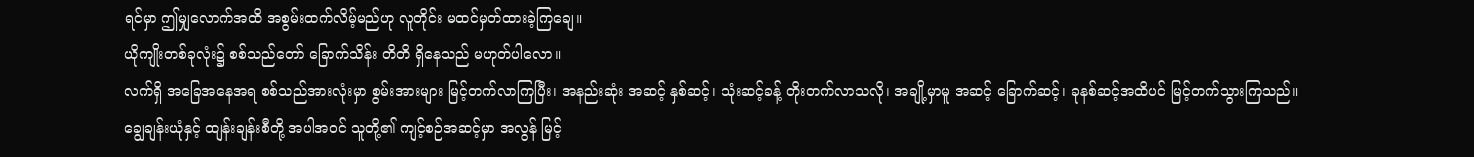ရင်မှာ ဤမျှလောက်အထိ အစွမ်းထက်လိမ့်မည်ဟု လူတိုင်း မထင်မှတ်ထားခဲ့ကြချေ။
ယိုကျိုးတစ်ခုလုံး၌ စစ်သည်တော် ခြောက်သိန်း တိတိ ရှိနေသည် မဟုတ်ပါလော။
လက်ရှိ အခြေအနေအရ စစ်သည်အားလုံးမှာ စွမ်းအားများ မြင့်တက်လာကြပြီး၊ အနည်းဆုံး အဆင့် နှစ်ဆင့်၊ သုံးဆင့်ခန့် တိုးတက်လာသလို၊ အချို့မှာမူ အဆင့် ခြောက်ဆင့်၊ ခုနစ်ဆင့်အထိပင် မြင့်တက်သွားကြသည်။
ချွေချန်းယုံနှင့် ထျန်းချန်းစီတို့ အပါအဝင် သူတို့၏ ကျင့်စဉ်အဆင့်မှာ အလွန် မြင့်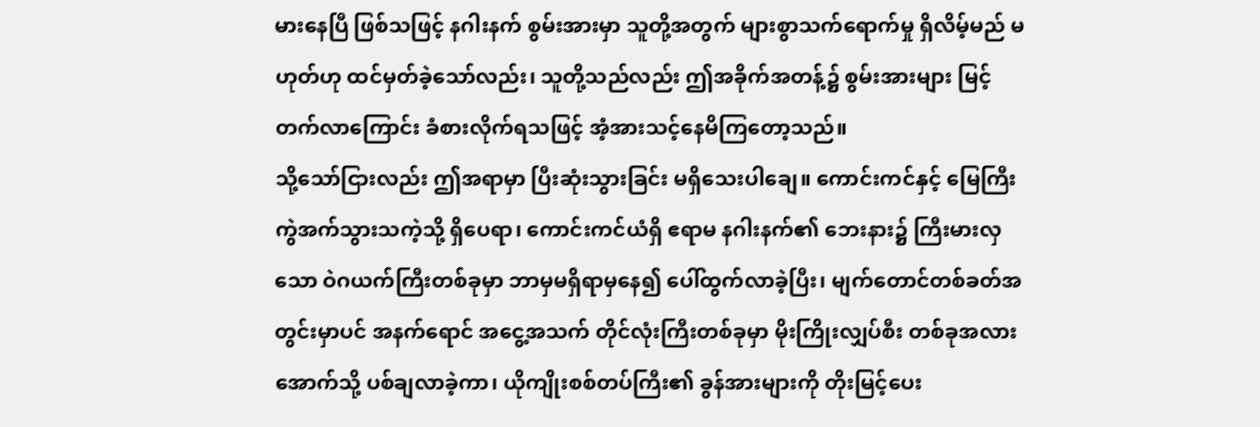မားနေပြီ ဖြစ်သဖြင့် နဂါးနက် စွမ်းအားမှာ သူတို့အတွက် များစွာသက်ရောက်မှု ရှိလိမ့်မည် မဟုတ်ဟု ထင်မှတ်ခဲ့သော်လည်း၊ သူတို့သည်လည်း ဤအခိုက်အတန့်၌ စွမ်းအားများ မြင့်တက်လာကြောင်း ခံစားလိုက်ရသဖြင့် အံ့အားသင့်နေမိကြတော့သည်။
သို့သော်ငြားလည်း ဤအရာမှာ ပြီးဆုံးသွားခြင်း မရှိသေးပါချေ။ ကောင်းကင်နှင့် မြေကြီး ကွဲအက်သွားသကဲ့သို့ ရှိပေရာ၊ ကောင်းကင်ယံရှိ ဧရာမ နဂါးနက်၏ ဘေးနား၌ ကြီးမားလှသော ဝဲဂယက်ကြီးတစ်ခုမှာ ဘာမှမရှိရာမှနေ၍ ပေါ်ထွက်လာခဲ့ပြီး၊ မျက်တောင်တစ်ခတ်အတွင်းမှာပင် အနက်ရောင် အငွေ့အသက် တိုင်လုံးကြီးတစ်ခုမှာ မိုးကြိုးလျှပ်စီး တစ်ခုအလား အောက်သို့ ပစ်ချလာခဲ့ကာ၊ ယိုကျိုးစစ်တပ်ကြီး၏ ခွန်အားများကို တိုးမြင့်ပေး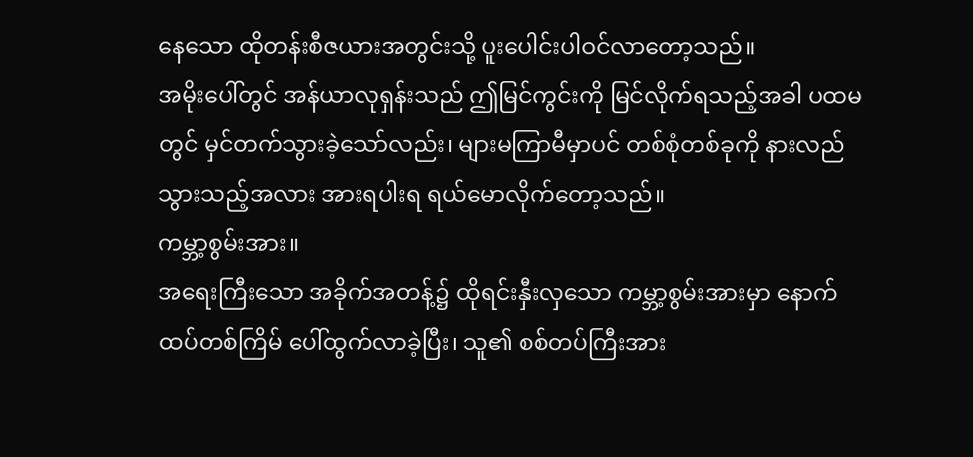နေသော ထိုတန်းစီဇယားအတွင်းသို့ ပူးပေါင်းပါဝင်လာတော့သည်။
အမိုးပေါ်တွင် အန်ယာလုရှန်းသည် ဤမြင်ကွင်းကို မြင်လိုက်ရသည့်အခါ ပထမတွင် မှင်တက်သွားခဲ့သော်လည်း၊ များမကြာမီမှာပင် တစ်စုံတစ်ခုကို နားလည်သွားသည့်အလား အားရပါးရ ရယ်မောလိုက်တော့သည်။
ကမ္ဘာ့စွမ်းအား။
အရေးကြီးသော အခိုက်အတန့်၌ ထိုရင်းနှီးလှသော ကမ္ဘာ့စွမ်းအားမှာ နောက်ထပ်တစ်ကြိမ် ပေါ်ထွက်လာခဲ့ပြီး၊ သူ၏ စစ်တပ်ကြီးအား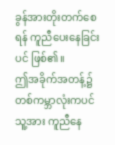ခွန်အားတိုးတက်စေရန် ကူညီပေးနေခြင်းပင် ဖြစ်၏။
ဤအခိုက်အတန့်၌ တစ်ကမ္ဘာလုံးကပင် သူ့အား ကူညီနေ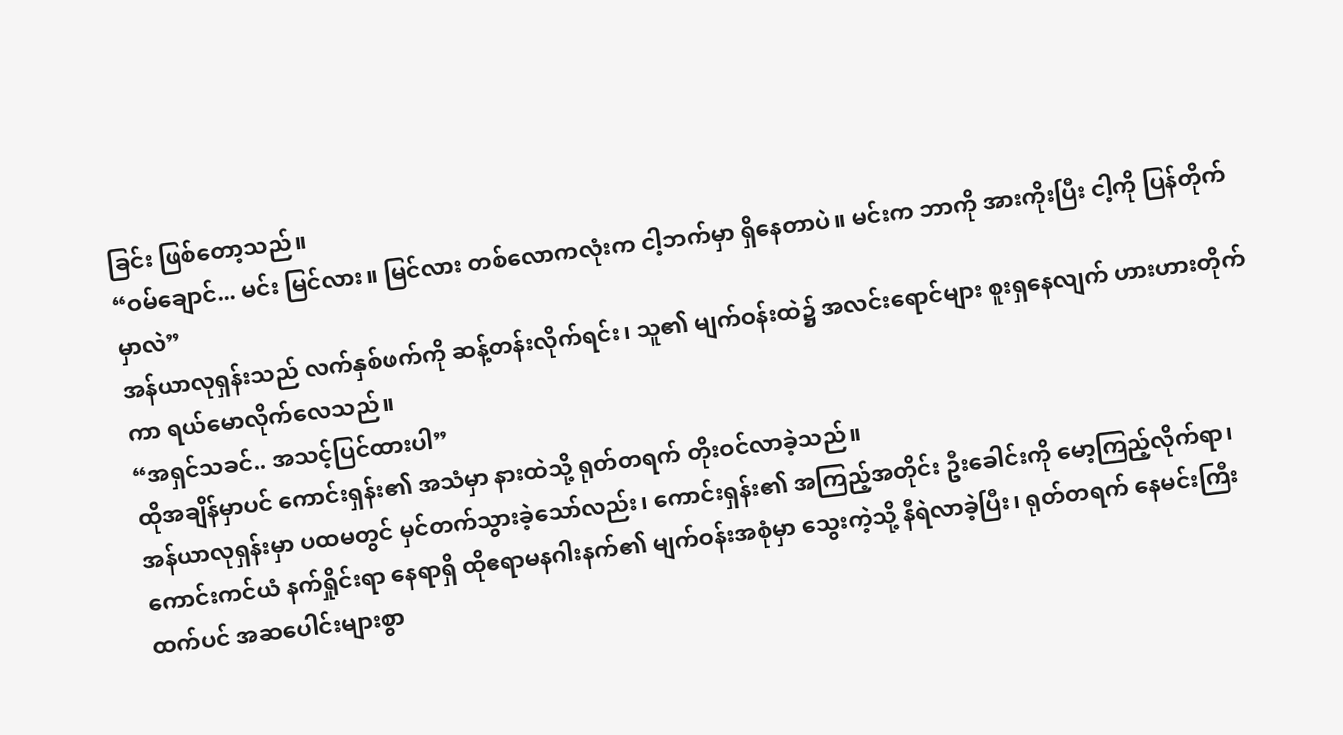ခြင်း ဖြစ်တော့သည်။
“ဝမ်ချောင်... မင်း မြင်လား။ မြင်လား တစ်လောကလုံးက ငါ့ဘက်မှာ ရှိနေတာပဲ။ မင်းက ဘာကို အားကိုးပြီး ငါ့ကို ပြန်တိုက်မှာလဲ”
အန်ယာလုရှန်းသည် လက်နှစ်ဖက်ကို ဆန့်တန်းလိုက်ရင်း၊ သူ၏ မျက်ဝန်းထဲ၌ အလင်းရောင်များ စူးရှနေလျက် ဟားဟားတိုက်ကာ ရယ်မောလိုက်လေသည်။
“အရှင်သခင်.. အသင့်ပြင်ထားပါ”
ထိုအချိန်မှာပင် ကောင်းရှန်း၏ အသံမှာ နားထဲသို့ ရုတ်တရက် တိုးဝင်လာခဲ့သည်။
အန်ယာလုရှန်းမှာ ပထမတွင် မှင်တက်သွားခဲ့သော်လည်း၊ ကောင်းရှန်း၏ အကြည့်အတိုင်း ဦးခေါင်းကို မော့ကြည့်လိုက်ရာ၊ ကောင်းကင်ယံ နက်ရှိုင်းရာ နေရာရှိ ထိုဧရာမနဂါးနက်၏ မျက်ဝန်းအစုံမှာ သွေးကဲ့သို့ နီရဲလာခဲ့ပြီး၊ ရုတ်တရက် နေမင်းကြီးထက်ပင် အဆပေါင်းများစွာ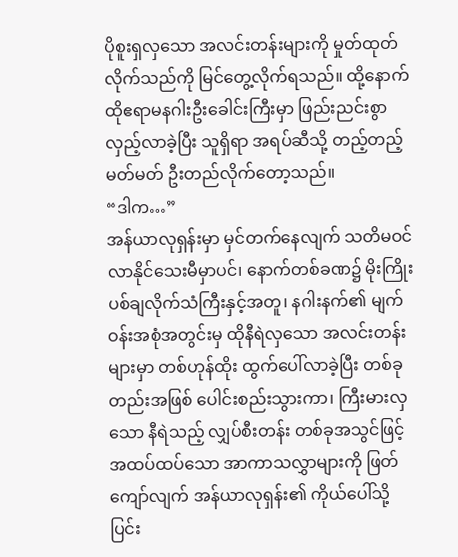ပိုစူးရှလှသော အလင်းတန်းများကို မှုတ်ထုတ်လိုက်သည်ကို မြင်တွေ့လိုက်ရသည်။ ထို့နောက် ထိုဧရာမနဂါးဦးခေါင်းကြီးမှာ ဖြည်းညင်းစွာ လှည့်လာခဲ့ပြီး သူရှိရာ အရပ်ဆီသို့ တည့်တည့်မတ်မတ် ဦးတည်လိုက်တော့သည်။
“ဒါက…”
အန်ယာလုရှန်းမှာ မှင်တက်နေလျက် သတိမဝင်လာနိုင်သေးမီမှာပင်၊ နောက်တစ်ခဏ၌ မိုးကြိုးပစ်ချလိုက်သံကြီးနှင့်အတူ၊ နဂါးနက်၏ မျက်ဝန်းအစုံအတွင်းမှ ထိုနီရဲလှသော အလင်းတန်းများမှာ တစ်ဟုန်ထိုး ထွက်ပေါ်လာခဲ့ပြီး တစ်ခုတည်းအဖြစ် ပေါင်းစည်းသွားကာ၊ ကြီးမားလှသော နီရဲသည့် လျှပ်စီးတန်း တစ်ခုအသွင်ဖြင့် အထပ်ထပ်သော အာကာသလွှာများကို ဖြတ်ကျော်လျက် အန်ယာလုရှန်း၏ ကိုယ်ပေါ်သို့ ပြင်း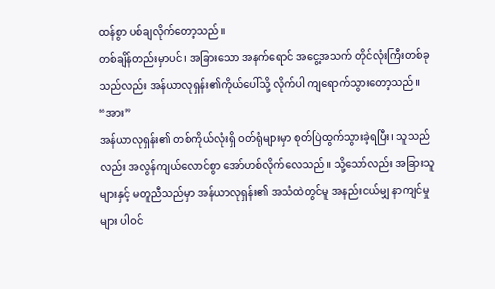ထန်စွာ ပစ်ချလိုက်တော့သည်။
တစ်ချိန်တည်းမှာပင်၊ အခြားသော အနက်ရောင် အငွေ့အသက် တိုင်လုံးကြီးတစ်ခုသည်လည်း အန်ယာလုရှန်း၏ကိုယ်ပေါ်သို့ လိုက်ပါ ကျရောက်သွားတော့သည်။
“အား”
အန်ယာလုရှန်း၏ တစ်ကိုယ်လုံးရှိ ဝတ်ရုံများမှာ စုတ်ပြဲထွက်သွားခဲ့ရပြီး၊ သူသည်လည်း အလွန်ကျယ်လောင်စွာ အော်ဟစ်လိုက်လေသည်။ သို့သော်လည်း အခြားသူများနှင့် မတူညီသည်မှာ အန်ယာလုရှန်း၏ အသံထဲတွင်မူ အနည်းငယ်မျှ နာကျင်မှုများ ပါဝင်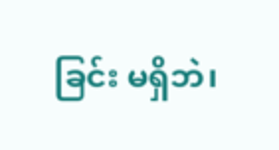ခြင်း မရှိဘဲ၊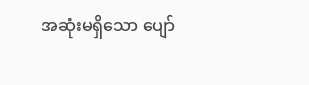အဆုံးမရှိသော ပျော်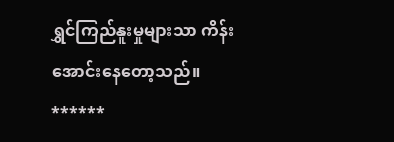ရွှင်ကြည်နူးမှုများသာ ကိန်းအောင်းနေတော့သည်။
******